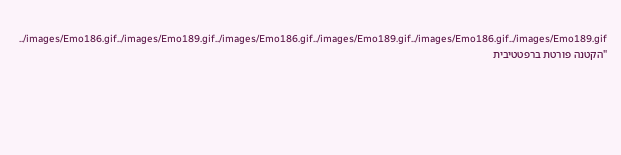../images/Emo186.gif../images/Emo189.gif../images/Emo186.gif../images/Emo189.gif../images/Emo186.gif../images/Emo189.gif
"הקטנה פורטת ברפטטיבית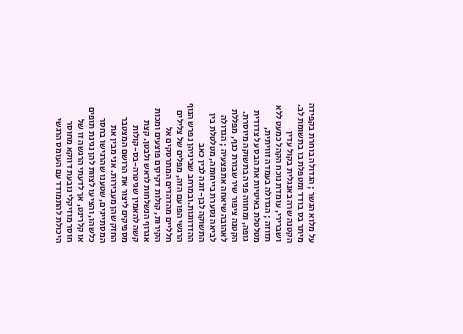על מלוא הגשר ; הגדולה בוחרת בקפידה מיתר בס בודד ומטפלת בו בתשומת לב. הקטנה שרה באנגלית בקול עדין ושברירי, עומדת נוכח הקהל כמעט ללא תזוזה ; הגדולה בעמדה זוויתית, מטלטלת באיטיות את הבס על צדודית גופה, ומחווה פניה בתשוקה מיוסרת. הקטנה ציפור שיר שבורת כנף, מפללת לאהובה שיאחה את פצעיה ; הגדולה לביאה נסערת בייחומה, מטלטלת בין התשוקה לבן-זוגה לבין כאב ההזדווגות.ובמרחב שביניהן נפרש הנוף הרגשי הפועם הזה, מפלים של צלילים חלליים מהדהדים המתרסקים אל הקירות, קולות דקיקים פוצעים ומכות אגרוף הנשלחות לראש ולבטן. קצת קשה להאמין שגיטרה-בס-קולות מספיקים ליצור את הרושם המצטבר החזק שהן מעבירות. אני מבין את המסתייגים, שטענו שהרגישו בחסר כלשהו, והציעו לצוות להן נגינת תופים או קלרינט, אך לדעתי הרגשה זו של חוסר מוזיקלי נובעת דווקא מחוסר היכולת להתמודד עם העומס הרגשי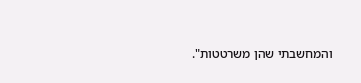והמחשבתי שהן משרטטות".